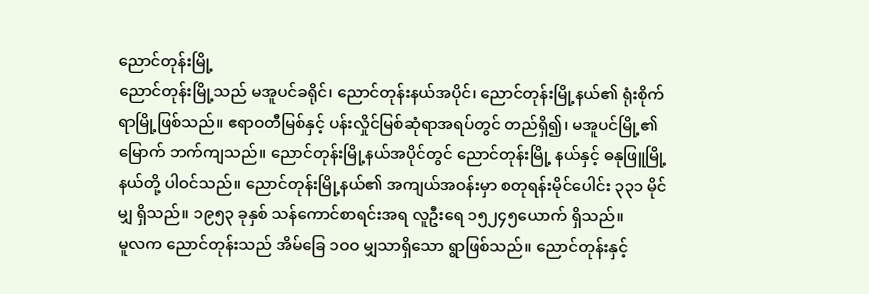ညောင်တုန်းမြို့
ညောင်တုန်းမြို့သည် မအူပင်ခရိုင်၊ ညောင်တုန်းနယ်အပိုင်၊ ညောင်တုန်းမြို့နယ်၏ ရုံးစိုက်ရာမြို့ဖြစ်သည်။ ဧရာဝတီမြစ်နှင့် ပန်းလှိုင်မြစ်ဆုံရာအရပ်တွင် တည်ရှိ၍၊ မအူပင်မြို့၏ မြောက် ဘက်ကျသည်။ ညောင်တုန်းမြို့နယ်အပိုင်တွင် ညောင်တုန်းမြို့ နယ်နှင့် ဓနုဖြူမြို့နယ်တို့ ပါဝင်သည်။ ညောင်တုန်းမြို့နယ်၏ အကျယ်အဝန်းမှာ စတုရန်းမိုင်ပေါင်း ၃၃၁ မိုင်မျှ ရှိသည်။ ၁၉၅၃ ခုနှစ် သန်ကောင်စာရင်းအရ လူဦးရေ ၁၅၂၄၅ယောက် ရှိသည်။
မူလက ညောင်တုန်းသည် အိမ်ခြေ ၁ဝဝ မျှသာရှိသော ရွာဖြစ်သည်။ ညောင်တုန်းနှင့်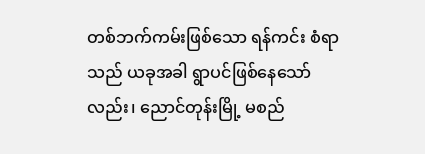တစ်ဘက်ကမ်းဖြစ်သော ရန်ကင်း စံရာသည် ယခုအခါ ရွာပင်ဖြစ်နေသော်လည်း၊ ညောင်တုန်းမြို့ မစည်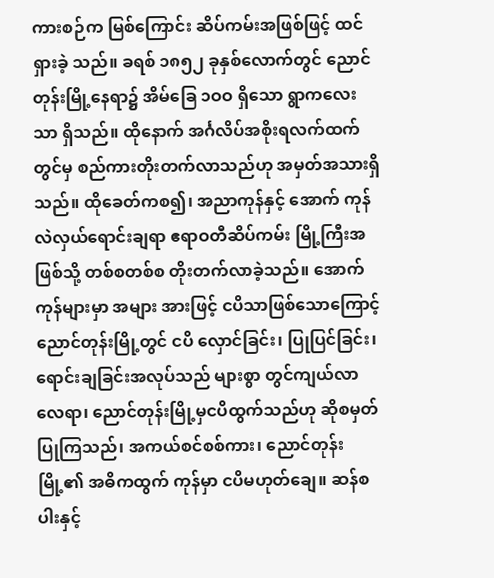ကားစဉ်က မြစ်ကြောင်း ဆိပ်ကမ်းအဖြစ်ဖြင့် ထင်ရှားခဲ့ သည်။ ခရစ် ၁၈၅၂ ခုနှစ်လောက်တွင် ညောင်တုန်းမြို့နေရာ၌ အိမ်ခြေ ၁ဝဝ ရှိသော ရွာကလေးသာ ရှိသည်။ ထိုနောက် အင်္ဂလိပ်အစိုးရလက်ထက်တွင်မှ စည်ကားတိုးတက်လာသည်ဟု အမှတ်အသားရှိသည်။ ထိုခေတ်ကစ၍၊ အညာကုန်နှင့် အောက် ကုန် လဲလှယ်ရောင်းချရာ ဧရာဝတီဆိပ်ကမ်း မြို့ကြီးအဖြစ်သို့ တစ်စတစ်စ တိုးတက်လာခဲ့သည်။ အောက်ကုန်များမှာ အများ အားဖြင့် ငပိသာဖြစ်သောကြောင့် ညောင်တုန်းမြို့တွင် ငပိ လှောင်ခြင်း၊ ပြုပြင်ခြင်း၊ ရောင်းချခြင်းအလုပ်သည် များစွာ တွင်ကျယ်လာလေရာ၊ ညောင်တုန်းမြို့မှငပိထွက်သည်ဟု ဆိုစမှတ်ပြုကြသည်၊ အကယ်စင်စစ်ကား၊ ညောင်တုန်းမြို့၏ အဓိကထွက် ကုန်မှာ ငပိမဟုတ်ချေ။ ဆန်စပါးနှင့်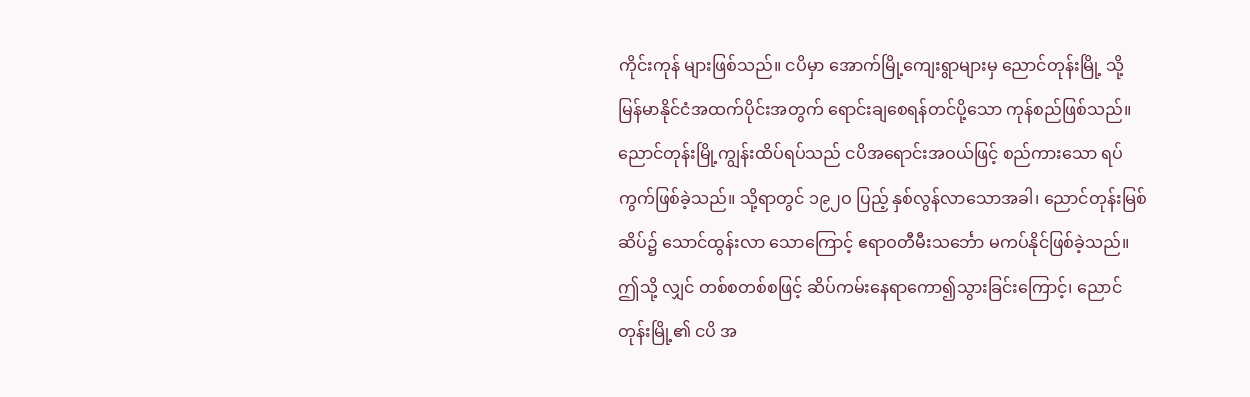ကိုင်းကုန် များဖြစ်သည်။ ငပိမှာ အောက်မြို့ကျေးရွာများမှ ညောင်တုန်းမြို့ သို့ မြန်မာနိုင်ငံအထက်ပိုင်းအတွက် ရောင်းချစေရန်တင်ပို့သော ကုန်စည်ဖြစ်သည်။
ညောင်တုန်းမြို့ကျွန်းထိပ်ရပ်သည် ငပိအရောင်းအဝယ်ဖြင့် စည်ကားသော ရပ်ကွက်ဖြစ်ခဲ့သည်။ သို့ရာတွင် ၁၉၂ဝ ပြည့် နှစ်လွန်လာသောအခါ၊ ညောင်တုန်းမြစ်ဆိပ်၌ သောင်ထွန်းလာ သောကြောင့် ဧရာဝတီမီးသင်္ဘော မကပ်နိုင်ဖြစ်ခဲ့သည်။ ဤသို့ လျှင် တစ်စတစ်စဖြင့် ဆိပ်ကမ်းနေရာကော၍သွားခြင်းကြောင့်၊ ညောင်တုန်းမြို့၏ ငပိ အ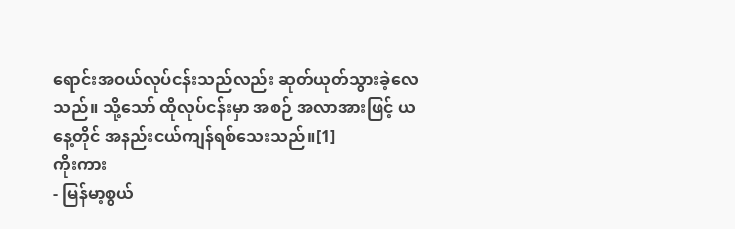ရောင်းအဝယ်လုပ်ငန်းသည်လည်း ဆုတ်ယုတ်သွားခဲ့လေသည်။ သို့သော် ထိုလုပ်ငန်းမှာ အစဉ် အလာအားဖြင့် ယနေ့တိုင် အနည်းငယ်ကျန်ရစ်သေးသည်။[1]
ကိုးကား
- မြန်မာ့စွယ်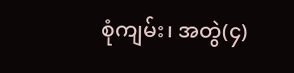စုံကျမ်း၊ အတွဲ(၄)